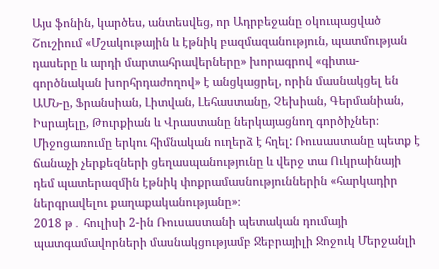Այս ֆոնին, կարծես, անտեսվեց, որ Ադրբեջանը օկուպացված Շուշիում «Մշակութային և էթնիկ բազմազանություն, պատմության դասերը և արդի մարտահրավերները» խորագրով «գիտա-գործնական խորհրդաժողով» է անցկացրել, որին մասնակցել են ԱՄՆ-ը, Ֆրանսիան, Լիտվան, Լեհաստանը, Չեխիան, Գերմանիան, Իսրայելը, Թուրքիան և Վրաստանը ներկայացնող գործիչներ։
Միջոցառումը երկու հիմնական ուղերձ է հղել: Ռուսաստանը պետք է ճանաչի չերքեզների ցեղասպանությունը և վերջ տա Ուկրաինայի դեմ պատերազմին էթնիկ փոքրամասնություններին «հարկադիր ներգրավելու քաղաքականությանը»։
2018 թ․ հուլիսի 2-ին Ռուսաստանի պետական դումայի պատգամավորների մասնակցությամբ Ջեբրայիլի Ջոջուկ Մերջանլի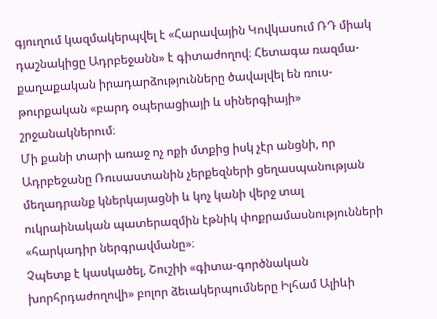գյուղում կազմակերպվել է «Հարավային Կովկասում ՌԴ միակ դաշնակիցը Ադրբեջանն» է գիտաժողով։ Հետագա ռազմա-քաղաքական իրադարձությունները ծավալվել են ռուս-թուրքական «բարդ օպերացիայի և սիներգիայի» շրջանակներում։
Մի քանի տարի առաջ ոչ ոքի մտքից իսկ չէր անցնի, որ Ադրբեջանը Ռուսաստանին չերքեզների ցեղասպանության մեղադրանք կներկայացնի և կոչ կանի վերջ տալ ուկրաինական պատերազմին էթնիկ փոքրամասնությունների «հարկադիր ներգրավմանը»։
Չպետք է կասկածել, Շուշիի «գիտա-գործնական խորհրդաժողովի» բոլոր ձեւակերպումները Իլհամ Ալիևի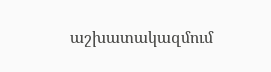աշխատակազմում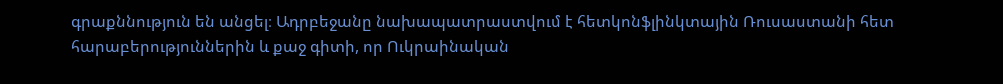գրաքննություն են անցել։ Ադրբեջանը նախապատրաստվում է հետկոնֆլինկտային Ռուսաստանի հետ հարաբերություններին և քաջ գիտի, որ Ուկրաինական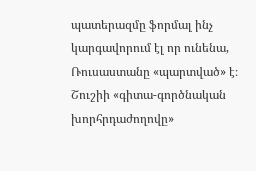պատերազմը ֆորմալ ինչ կարգավորում էլ որ ունենա, Ռուսաստանը «պարտված» է։ Շուշիի «գիտա-գործնական խորհրդաժողովը»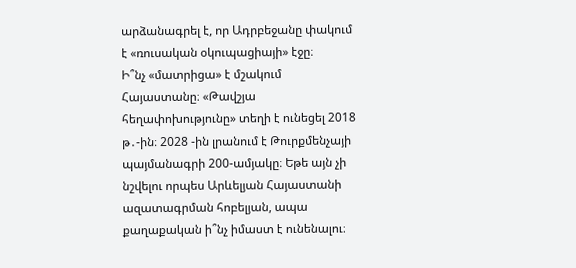արձանագրել է, որ Ադրբեջանը փակում է «ռուսական օկուպացիայի» էջը։
Ի՞նչ «մատրիցա» է մշակում Հայաստանը։ «Թավշյա հեղափոխությունը» տեղի է ունեցել 2018 թ․-ին։ 2028 -ին լրանում է Թուրքմենչայի պայմանագրի 200-ամյակը։ Եթե այն չի նշվելու որպես Արևելյան Հայաստանի ազատագրման հոբելյան, ապա քաղաքական ի՞նչ իմաստ է ունենալու։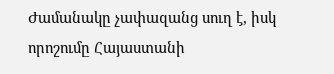Ժամանակը չափազանց սուղ է, իսկ որոշումը Հայաստանի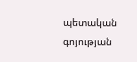պետական գոյության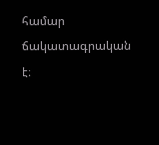համար ճակատագրական է։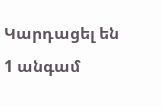Կարդացել են
1 անգամ